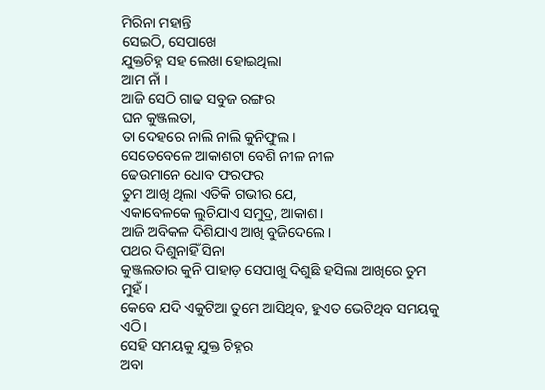ମିରିନା ମହାନ୍ତି
ସେଇଠି, ସେପାଖେ
ଯୁକ୍ତଚିହ୍ନ ସହ ଲେଖା ହୋଇଥିଲା
ଆମ ନାଁ ।
ଆଜି ସେଠି ଗାଢ ସବୁଜ ରଙ୍ଗର
ଘନ କୁଞ୍ଜଲତା,
ତା ଦେହରେ ନାଲି ନାଲି କୁନିଫୁଲ।
ସେତେବେଳେ ଆକାଶଟା ବେଶି ନୀଳ ନୀଳ
ଢେଉମାନେ ଧୋବ ଫରଫର
ତୁମ ଆଖି ଥିଲା ଏତିକି ଗଭୀର ଯେ,
ଏକାବେଳକେ ଲୁଚିଯାଏ ସମୁଦ୍ର, ଆକାଶ।
ଆଜି ଅବିକଳ ଦିଶିଯାଏ ଆଖି ବୁଜିଦେଲେ।
ପଥର ଦିଶୁନାହିଁ ସିନା
କୁଞ୍ଜଲତାର କୁନି ପାହାଡ଼ ସେପାଖୁ ଦିଶୁଛି ହସିଲା ଆଖିରେ ତୁମ ମୁହଁ।
କେବେ ଯଦି ଏକୁଟିଆ ତୁମେ ଆସିଥିବ, ହୁଏତ ଭେଟିଥିବ ସମୟକୁ ଏଠି।
ସେହି ସମୟକୁ ଯୁକ୍ତ ଚିହ୍ନର
ଅବା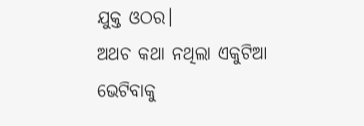ଯୁକ୍ତ ଓଠର।
ଅଥଚ କଥା ନଥିଲା ଏକୁଟିଆ ଭେଟିବାକୁ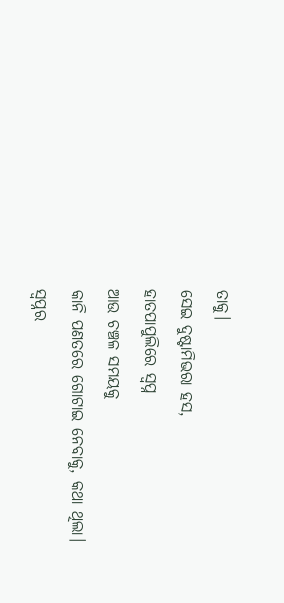ତାକୁ।
ସେଇ ଦୁଷ୍ଟାମିଭରା ହସ,
ହାତପାପୁଲିରେ ସ୍ବପ୍ନ
ଆଉ ଚଞ୍ଚଳ ସମୟକୁ
କାନି ପଣତରେ ଗୋଟାଇ ନେବାକୁ, କଥା ଥିଲା।
ସ୍ବପ୍ନର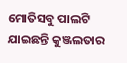ମୋତିସବୁ ପାଲଟି ଯାଇଛନ୍ତି କୁଞ୍ଜଲତାର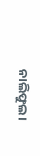ନାଲିଫୁଲ।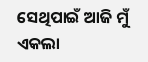ସେଥିପାଇଁ ଆଜି ମୁଁ ଏକଲା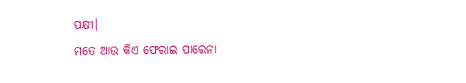ପକ୍ଷୀ।
ମତେ ଆଉ କିଏ ଫେରାଇ ପାରେନା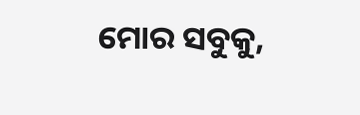ମୋର ସବୁକୁ,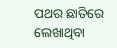ପଥର ଛାତିରେ ଲେଖାଥିବା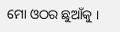ମୋ ଓଠର ଛୁଆଁକୁ ।